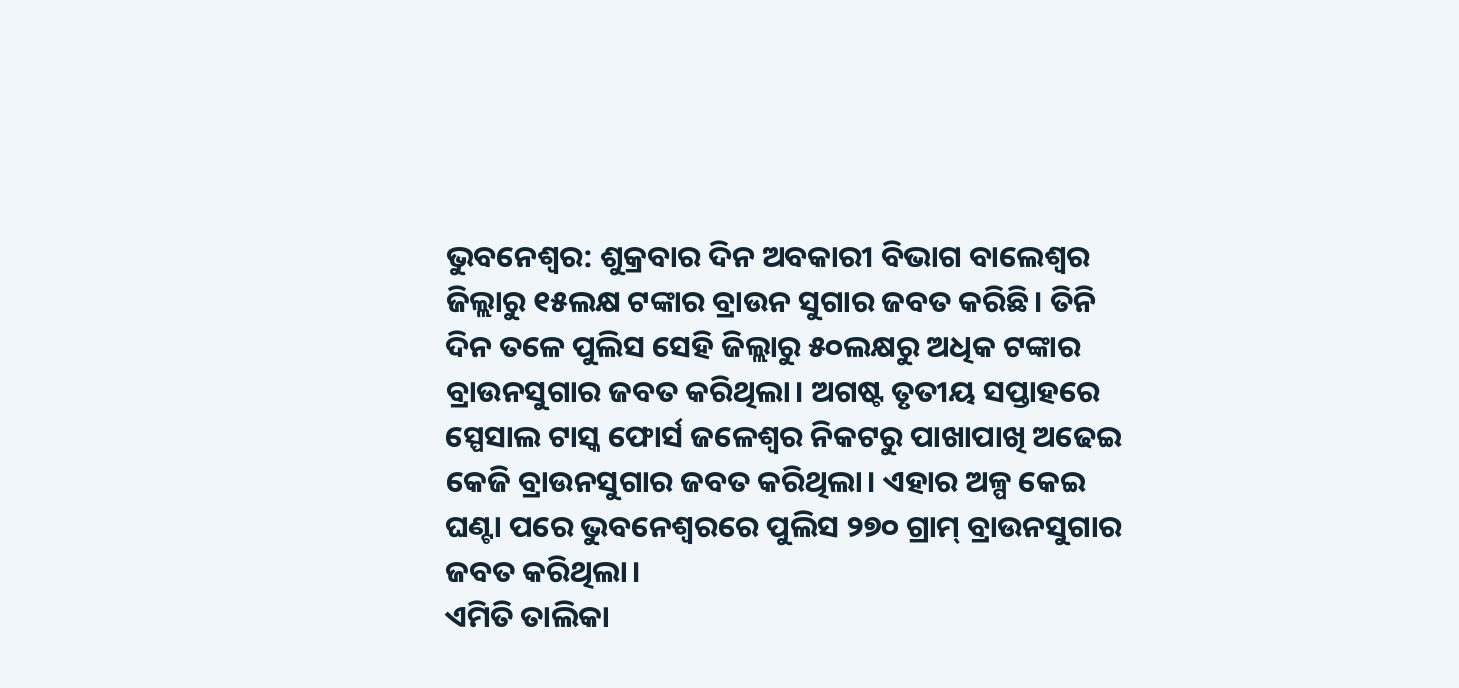ଭୁବନେଶ୍ବର: ଶୁକ୍ରବାର ଦିନ ଅବକାରୀ ବିଭାଗ ବାଲେଶ୍ବର ଜିଲ୍ଲାରୁ ୧୫ଲକ୍ଷ ଟଙ୍କାର ବ୍ରାଉନ ସୁଗାର ଜବତ କରିଛି। ତିନି ଦିନ ତଳେ ପୁଲିସ ସେହି ଜିଲ୍ଲାରୁ ୫୦ଲକ୍ଷରୁ ଅଧିକ ଟଙ୍କାର ବ୍ରାଉନସୁଗାର ଜବତ କରିଥିଲା। ଅଗଷ୍ଟ ତୃତୀୟ ସପ୍ତାହରେ ସ୍ପେସାଲ ଟାସ୍କ ଫୋର୍ସ ଜଳେଶ୍ବର ନିକଟରୁ ପାଖାପାଖି ଅଢେଇ କେଜି ବ୍ରାଉନସୁଗାର ଜବତ କରିଥିଲା। ଏହାର ଅଳ୍ପ କେଇ ଘଣ୍ଟା ପରେ ଭୁବନେଶ୍ବରରେ ପୁଲିସ ୨୭୦ ଗ୍ରାମ୍ ବ୍ରାଉନସୁଗାର ଜବତ କରିଥିଲା।
ଏମିତି ତାଲିକା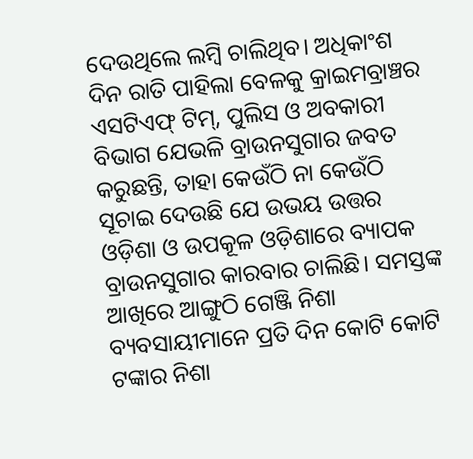ଦେଉଥିଲେ ଲମ୍ବି ଚାଲିଥିବ। ଅଧିକାଂଶ ଦିନ ରାତି ପାହିଲା ବେଳକୁ କ୍ରାଇମବ୍ରାଞ୍ଚର ଏସଟିଏଫ୍ ଟିମ୍, ପୁଲିସ ଓ ଅବକାରୀ ବିଭାଗ ଯେଭଳି ବ୍ରାଉନସୁଗାର ଜବତ କରୁଛନ୍ତି, ତାହା କେଉଁଠି ନା କେଉଁଠି ସୂଚାଇ ଦେଉଛି ଯେ ଉଭୟ ଉତ୍ତର ଓଡ଼ିଶା ଓ ଉପକୂଳ ଓଡ଼ିଶାରେ ବ୍ୟାପକ ବ୍ରାଉନସୁଗାର କାରବାର ଚାଲିଛି। ସମସ୍ତଙ୍କ ଆଖିରେ ଆଙ୍ଗୁଠି ଗେଞ୍ଜି ନିଶା ବ୍ୟବସାୟୀମାନେ ପ୍ରତି ଦିନ କୋଟି କୋଟି ଟଙ୍କାର ନିଶା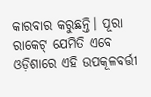କାରବାର କରୁଛନ୍ତି। ପୂରା ରାକେଟ୍ ଯେମିତି ଏବେ ଓଡ଼ିଶାରେ ଏହି ଉପକୂଳବର୍ତ୍ତୀ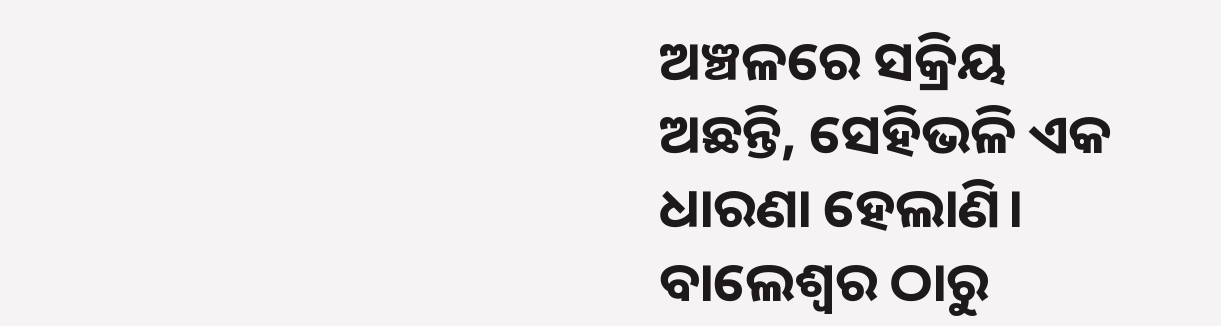ଅଞ୍ଚଳରେ ସକ୍ରିୟ ଅଛନ୍ତି, ସେହିଭଳି ଏକ ଧାରଣା ହେଲାଣି। ବାଲେଶ୍ବର ଠାରୁ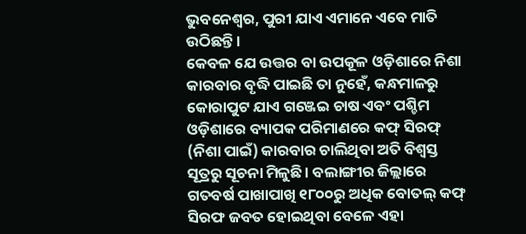ଭୁବନେଶ୍ବର, ପୁରୀ ଯାଏ ଏମାନେ ଏବେ ମାତି ଉଠିଛନ୍ତି।
କେବଳ ଯେ ଉତ୍ତର ବା ଉପକୂଳ ଓଡ଼ିଶାରେ ନିଶା କାରବାର ବୃଦ୍ଧି ପାଇଛି ତା ନୁହେଁ, କନ୍ଧମାଳରୁ କୋରାପୁଟ ଯାଏ ଗଞ୍ଜେଇ ଚାଷ ଏବଂ ପଶ୍ଚିମ ଓଡ଼ିଶାରେ ବ୍ୟାପକ ପରିମାଣରେ କଫ୍ ସିରଫ୍ (ନିଶା ପାଇଁ) କାରବାର ଚାଲିଥିବା ଅତି ବିଶ୍ବସ୍ତ ସୂତ୍ରରୁ ସୂଚନା ମିଳୁଛି। ବଲାଙ୍ଗୀର ଜିଲ୍ଲାରେ ଗତବର୍ଷ ପାଖାପାଖି ୧୮୦୦ରୁ ଅଧିକ ବୋତଲ୍ କଫ୍ ସିରଫ ଜବତ ହୋଇଥିବା ବେଳେ ଏହା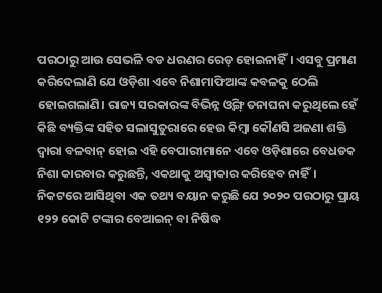ପରଠାରୁ ଆଉ ସେଭଳି ବଡ ଧରଣର ରେଡ୍ ହୋଇନାହିଁ। ଏସବୁ ପ୍ରମାଣ କରିଦେଲାଣି ଯେ ଓଡ଼ିଶା ଏବେ ନିଶାମାଫିଆଙ୍କ କବଳକୁ ଠେଲି ହୋଇଗଲାଣି। ରାଜ୍ୟ ସରକାରଙ୍କ ବିଭିନ୍ନ ଓ୍ବିଙ୍ଗ୍ ତନାଘନା କରୁଥିଲେ ହେଁ କିଛି ବ୍ୟକ୍ତିଙ୍କ ସହିତ ସଲାସୁତୁରାରେ ହେଉ କିମ୍ବା କୌଣସି ଅଜଣା ଶକ୍ତି ଦ୍ବାରା ବଳବାନ୍ ହୋଇ ଏହି ବେପାରୀମାନେ ଏବେ ଓଡ଼ିଶାରେ ବେଧଡକ ନିଶା କାରବାର କରୁଛନ୍ତି, ଏକଥାକୁ ଅସ୍ବୀକାର କରିହେବ ନାହିଁ।
ନିକଟରେ ଆସିଥିବା ଏକ ତଥ୍ୟ ବୟାନ କରୁଛି ଯେ ୨୦୨୦ ପରଠାରୁ ପ୍ରାୟ ୧୨୨ କୋଟି ଟଙ୍କାର ବେଆଇନ୍ ବା ନିଷିଦ୍ଧ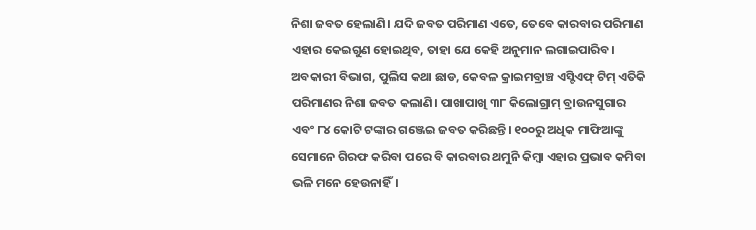ନିଶା ଜବତ ହେଲାଣି। ଯଦି ଜବତ ପରିମାଣ ଏତେ, ତେବେ କାରବାର ପରିମାଣ ଏହାର କେଇଗୁଣ ହୋଇଥିବ, ତାହା ଯେ କେହି ଅନୁମାନ ଲଗାଇପାରିବ। ଅବକାରୀ ବିଭାଗ, ପୁଲିସ କଥା ଛାଡ, କେବଳ କ୍ରାଇମବ୍ରାଞ୍ଚ ଏସ୍ଟିଏଫ୍ ଟିମ୍ ଏତିକି ପରିମାଣର ନିଶା ଜବତ କଲାଣି। ପାଖାପାଖି ୩୮ କିଲୋଗ୍ରାମ୍ ବ୍ରାଉନସୁଗାର ଏବଂ ୮୪ କୋଟି ଟଙ୍କାର ଗଞ୍ଜେଇ ଜବତ କରିଛନ୍ତି। ୧୦୦ରୁ ଅଧିକ ମାଫିଆଙ୍କୁ ସେମାନେ ଗିରଫ କରିବା ପରେ ବି କାରବାର ଥମୁନି କିମ୍ବା ଏହାର ପ୍ରଭାବ କମିବା ଭଳି ମନେ ହେଉନାହିଁ।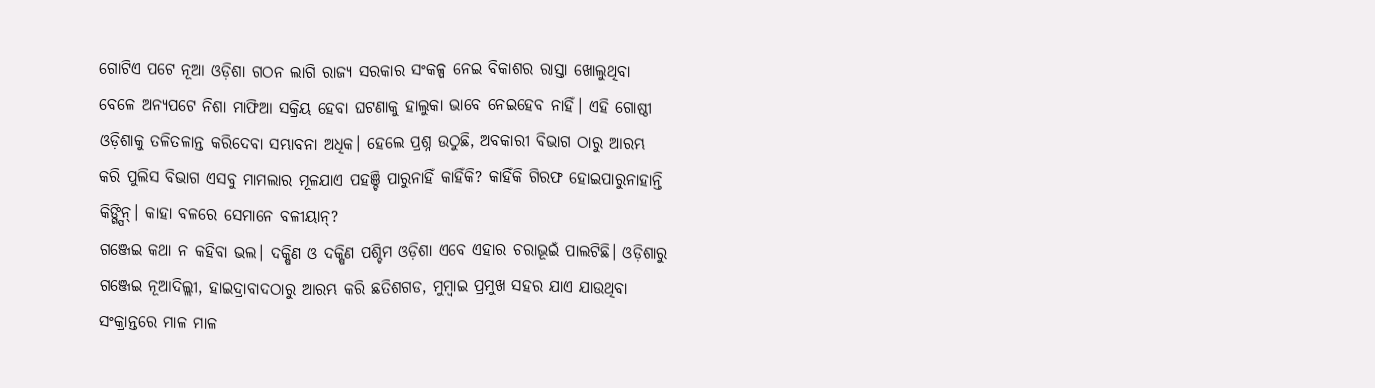ଗୋଟିଏ ପଟେ ନୂଆ ଓଡ଼ିଶା ଗଠନ ଲାଗି ରାଜ୍ୟ ସରକାର ସଂକଳ୍ପ ନେଇ ବିକାଶର ରାସ୍ତା ଖୋଲୁଥିବା ବେଳେ ଅନ୍ୟପଟେ ନିଶା ମାଫିଆ ସକ୍ରିୟ ହେବା ଘଟଣାକୁ ହାଲୁକା ଭାବେ ନେଇହେବ ନାହିଁ। ଏହି ଗୋଷ୍ଠୀ ଓଡ଼ିଶାକୁ ତଳିତଳାନ୍ତ କରିଦେବା ସମ୍ଭାବନା ଅଧିକ। ହେଲେ ପ୍ରଶ୍ନ ଉଠୁଛି, ଅବକାରୀ ବିଭାଗ ଠାରୁ ଆରମ୍ଭ କରି ପୁଲିସ ବିଭାଗ ଏସବୁ ମାମଲାର ମୂଳଯାଏ ପହଞ୍ଚି ପାରୁନାହିଁ କାହିଁକି? କାହିଁକି ଗିରଫ ହୋଇପାରୁନାହାନ୍ତି କିଙ୍ଗ୍ପିନ୍। କାହା ବଳରେ ସେମାନେ ବଳୀୟାନ୍?
ଗଞ୍ଜେଇ କଥା ନ କହିବା ଭଲ। ଦକ୍ଷିଣ ଓ ଦକ୍ଷିଣ ପଶ୍ଚିମ ଓଡ଼ିଶା ଏବେ ଏହାର ଚରାଭୂଇଁ ପାଲଟିଛି। ଓଡ଼ିଶାରୁ ଗଞ୍ଜେଇ ନୂଆଦିଲ୍ଲୀ, ହାଇଦ୍ରାବାଦଠାରୁ ଆରମ୍ଭ କରି ଛତିଶଗଡ, ମୁମ୍ବାଇ ପ୍ରମୁଖ ସହର ଯାଏ ଯାଉଥିବା ସଂକ୍ରାନ୍ତରେ ମାଳ ମାଳ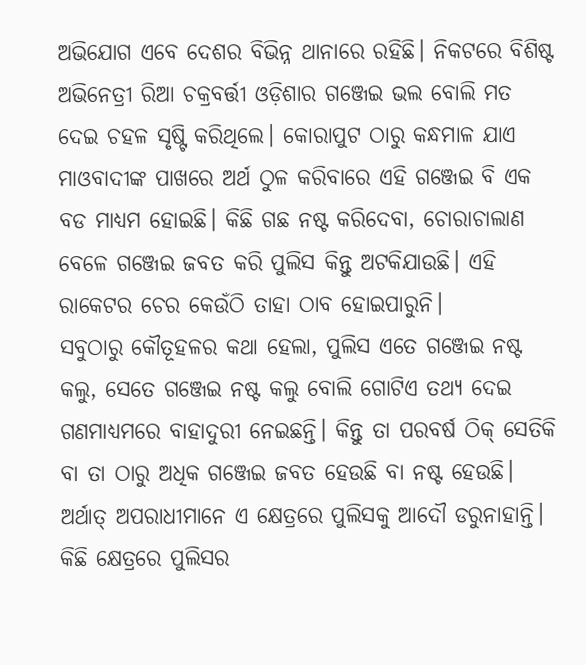ଅଭିଯୋଗ ଏବେ ଦେଶର ବିଭିନ୍ନ ଥାନାରେ ରହିଛି। ନିକଟରେ ବିଶିଷ୍ଟ ଅଭିନେତ୍ରୀ ରିଆ ଚକ୍ରବର୍ତ୍ତୀ ଓଡ଼ିଶାର ଗଞ୍ଜେଇ ଭଲ ବୋଲି ମତ ଦେଇ ଚହଳ ସୃଷ୍ଟି କରିଥିଲେ। କୋରାପୁଟ ଠାରୁ କନ୍ଧମାଳ ଯାଏ ମାଓବାଦୀଙ୍କ ପାଖରେ ଅର୍ଥ ଠୁଳ କରିବାରେ ଏହି ଗଞ୍ଜେଇ ବି ଏକ ବଡ ମାଧ୍ୟମ ହୋଇଛି। କିଛି ଗଛ ନଷ୍ଟ କରିଦେବା, ଚୋରାଚାଲାଣ ବେଳେ ଗଞ୍ଜେଇ ଜବତ କରି ପୁଲିସ କିନ୍ତୁ ଅଟକିଯାଉଛି। ଏହି ରାକେଟର ଚେର କେଉଁଠି ତାହା ଠାବ ହୋଇପାରୁନି।
ସବୁଠାରୁ କୌତୂହଳର କଥା ହେଲା, ପୁଲିସ ଏତେ ଗଞ୍ଜେଇ ନଷ୍ଟ କଲୁ, ସେତେ ଗଞ୍ଜେଇ ନଷ୍ଟ କଲୁ ବୋଲି ଗୋଟିଏ ତଥ୍ୟ ଦେଇ ଗଣମାଧ୍ୟମରେ ବାହାଦୁରୀ ନେଇଛନ୍ତି। କିନ୍ତୁ ତା ପରବର୍ଷ ଠିକ୍ ସେତିକି ବା ତା ଠାରୁ ଅଧିକ ଗଞ୍ଜେଇ ଜବତ ହେଉଛି ବା ନଷ୍ଟ ହେଉଛି। ଅର୍ଥାତ୍ ଅପରାଧୀମାନେ ଏ କ୍ଷେତ୍ରରେ ପୁଲିସକୁ ଆଦୌ ଡରୁନାହାନ୍ତି। କିଛି କ୍ଷେତ୍ରରେ ପୁଲିସର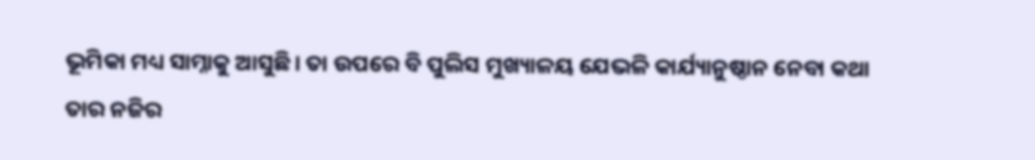ଭୂମିକା ମଧ୍ୟ ସାମ୍ନାକୁ ଆସୁଛି। ତା ଉପରେ ବି ପୁଲିସ ମୁଖ୍ୟାଳୟ ଯେଭଳି କାର୍ଯ୍ୟାନୁଷ୍ଠାନ ନେବା କଥା ତାର ନଜିର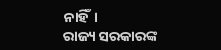ନାହିଁ।
ରାଜ୍ୟ ସରକାରଙ୍କ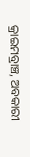କ୍ରାଇମବ୍ରାଞ୍ଚ, ଅବକାରୀ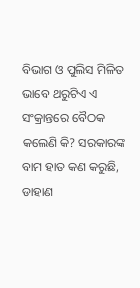ବିଭାଗ ଓ ପୁଲିସ ମିଳିତ ଭାବେ ଥରୁଟିଏ ଏ ସଂକ୍ରାନ୍ତରେ ବୈଠକ କଲେଣି କି? ସରକାରଙ୍କ ବାମ ହାତ କଣ କରୁଛି, ଡାହାଣ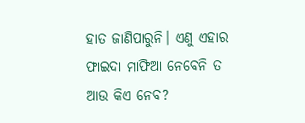ହାତ ଜାଣିପାରୁନି। ଏଣୁ ଏହାର ଫାଇଦା ମାଫିଆ ନେବେନି ତ ଆଉ କିଏ ନେବ?